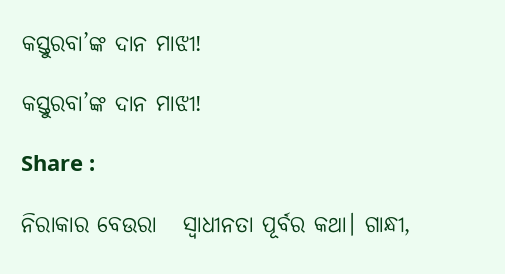କସ୍ତୁରବା’ଙ୍କ ଦାନ ମାଝୀ!

କସ୍ତୁରବା’ଙ୍କ ଦାନ ମାଝୀ!

Share :

ନିରାକାର ବେଉରା   ସ୍ୱାଧୀନତା ପୂର୍ବର କଥା। ଗାନ୍ଧୀ,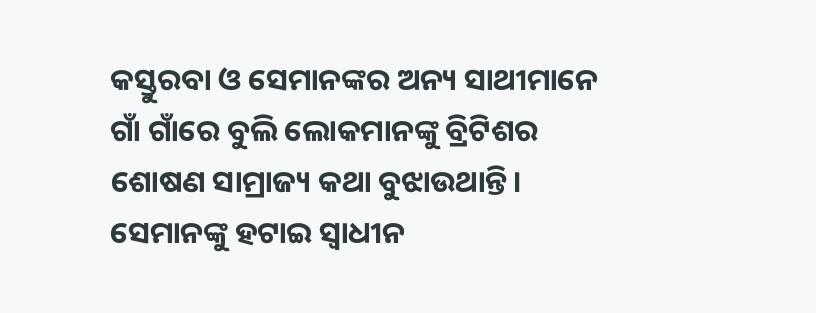କସ୍ତୁରବା ଓ ସେମାନଙ୍କର ଅନ୍ୟ ସାଥୀମାନେ ଗାଁ ଗାଁରେ ବୁଲି ଲୋକମାନଙ୍କୁ ବ୍ରିଟିଶର ଶୋଷଣ ସାମ୍ରାଜ୍ୟ କଥା ବୁଝାଉଥାନ୍ତି। ସେମାନଙ୍କୁ ହଟାଇ ସ୍ୱାଧୀନ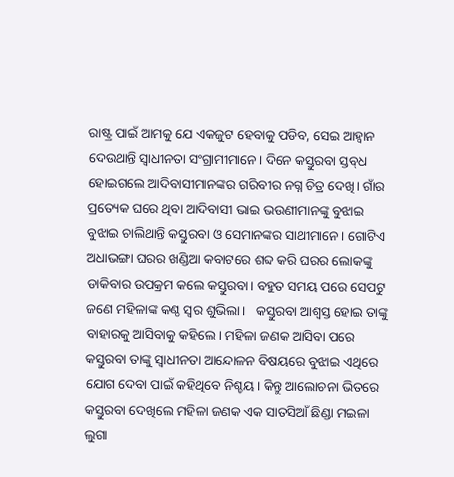ରାଷ୍ଟ୍ର ପାଇଁ ଆମକୁ ଯେ ଏକଜୁଟ ହେବାକୁ ପଡିବ, ସେଇ ଆହ୍ୱାନ ଦେଉଥାନ୍ତି ସ୍ୱାଧୀନତା ସଂଗ୍ରାମୀମାନେ। ଦିନେ କସ୍ତୁରବା ସ୍ତବ‌୍‍ଧ ହୋଇଗଲେ ଆଦିବାସୀମାନଙ୍କର ଗରିବୀର ନଗ୍ନ ଚିତ୍ର ଦେଖି। ଗାଁର ପ୍ରତ୍ୟେକ ଘରେ ଥିବା ଆଦିବାସୀ ଭାଇ ଭଉଣୀମାନଙ୍କୁ ବୁଝାଇ ବୁଝାଇ ଚାଲିଥାନ୍ତି କସ୍ତୁରବା ଓ ସେମାନଙ୍କର ସାଥୀମାନେ। ଗୋଟିଏ ଅଧାଭଙ୍ଗା ଘରର ଖଣ୍ଡିଆ କବାଟରେ ଶବ୍ଦ କରି ଘରର ଲୋକଙ୍କୁ ଡାକିବାର ଉପକ୍ରମ କଲେ କସ୍ତୁରବା। ବହୁତ ସମୟ ପରେ ସେପଟୁ ଜଣେ ମହିଳାଙ୍କ କଣ୍ଠ ସ୍ୱର ଶୁଭିଲା।   କସ୍ତୁରବା ଆଶ୍ୱସ୍ତ ହୋଇ ତାଙ୍କୁ ବାହାରକୁ ଆସିବାକୁ କହିଲେ। ମହିଳା ଜଣକ ଆସିବା ପରେ କସ୍ତୁରବା ତାଙ୍କୁ ସ୍ୱାଧୀନତା ଆନ୍ଦୋଳନ ବିଷୟରେ ବୁଝାଇ ଏଥିରେ ଯୋଗ ଦେବା ପାଇଁ କହିଥିବେ ନିଶ୍ଚୟ। କିନ୍ତୁ ଆଲୋଚନା ଭିତରେ କସ୍ତୁରବା ଦେଖିଲେ ମହିଳା ଜଣକ ଏକ ସାତସିଆଁ ଛିଣ୍ଡା ମଇଳା ଲୁଗା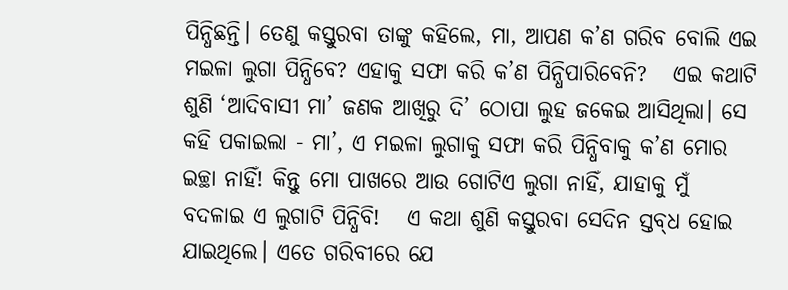ପିନ୍ଧିଛନ୍ତି। ତେଣୁ କସ୍ତୁରବା ତାଙ୍କୁ କହିଲେ, ମା, ଆପଣ କ’ଣ ଗରିବ ବୋଲି ଏଇ ମଇଳା ଲୁଗା ପିନ୍ଧିବେ? ଏହାକୁ ସଫା କରି କ’ଣ ପିନ୍ଧିପାରିବେନି?   ଏଇ କଥାଟି ଶୁଣି ‘ଆଦିବାସୀ ମା’ ଜଣକ ଆଖିରୁ ଦି’ ଠୋପା ଲୁହ ଜକେଇ ଆସିଥିଲା। ସେ କହି ପକାଇଲା - ମା’, ଏ ମଇଳା ଲୁଗାକୁ ସଫା କରି ପିନ୍ଧିବାକୁ କ’ଣ ମୋର ଇଚ୍ଛା ନାହିଁ! କିନ୍ତୁ ମୋ ପାଖରେ ଆଉ ଗୋଟିଏ ଲୁଗା ନାହିଁ, ଯାହାକୁ ମୁଁ ବଦଳାଇ ଏ ଲୁଗାଟି ପିନ୍ଧିବି!   ଏ କଥା ଶୁଣି କସ୍ତୁରବା ସେଦିନ ସ୍ତବ‌୍‍ଧ ହୋଇ ଯାଇଥିଲେ। ଏତେ ଗରିବୀରେ ଯେ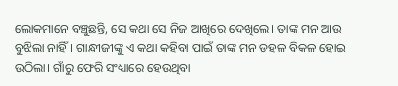ଲୋକମାନେ ବଞ୍ଚୁଛନ୍ତି, ସେ କଥା ସେ ନିଜ ଆଖିରେ ଦେଖିଲେ। ତାଙ୍କ ମନ ଆଉ ବୁଝିଲା ନାହିଁ। ଗାନ୍ଧୀଜୀଙ୍କୁ ଏ କଥା କହିବା ପାଇଁ ତାଙ୍କ ମନ ଡହଳ ବିକଳ ହୋଇ ଉଠିଲା। ଗାଁରୁ ଫେରି ସଂଧ୍ୟାରେ ହେଉଥିବା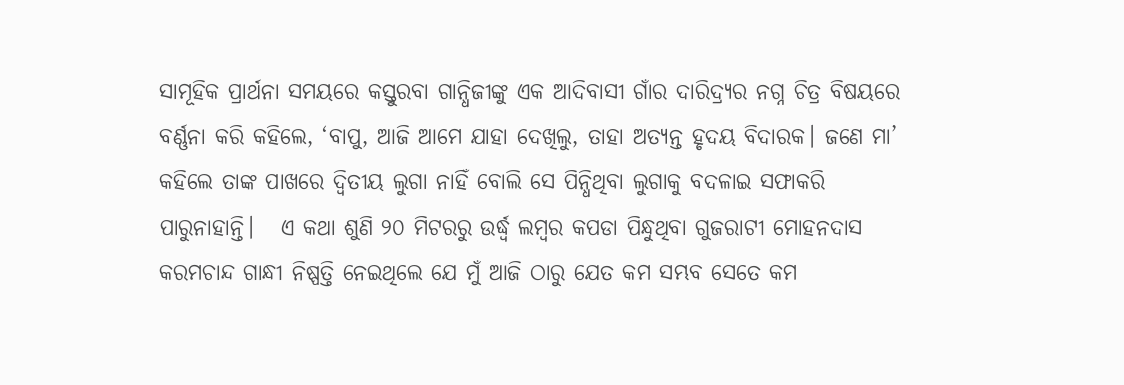ସାମୂହିକ ପ୍ରାର୍ଥନା ସମୟରେ କସ୍ତୁରବା ଗାନ୍ଧିଜୀଙ୍କୁ ଏକ ଆଦିବାସୀ ଗାଁର ଦାରିଦ୍ର୍ୟର ନଗ୍ନ ଚିତ୍ର ବିଷୟରେ ବର୍ଣ୍ଣନା କରି କହିଲେ, ‘ବାପୁ, ଆଜି ଆମେ ଯାହା ଦେଖିଲୁ, ତାହା ଅତ୍ୟନ୍ତ ହୃଦୟ ବିଦାରକ। ଜଣେ ମା’ କହିଲେ ତାଙ୍କ ପାଖରେ ଦ୍ୱିତୀୟ ଲୁଗା ନାହିଁ ବୋଲି ସେ ପିନ୍ଧିଥିବା ଲୁଗାକୁ ବଦଳାଇ ସଫାକରି ପାରୁନାହାନ୍ତି।   ଏ କଥା ଶୁଣି ୨୦ ମିଟରରୁ ଉର୍ଦ୍ଧ୍ୱ ଲମ୍ୱର କପଡା ପିନ୍ଧୁଥିବା ଗୁଜରାଟୀ ମୋହନଦାସ କରମଚାନ୍ଦ ଗାନ୍ଧୀ ନିଷ୍ପତ୍ତି ନେଇଥିଲେ ଯେ ମୁଁ ଆଜି ଠାରୁ ଯେତ କମ ସମ୍ଭବ ସେତେ କମ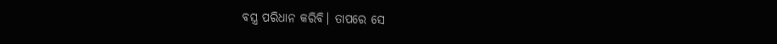ବସ୍ତ୍ର ପରିଧାନ କରିବି। ତାପରେ ସେ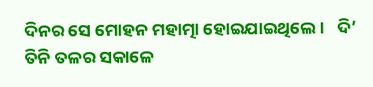ଦିନର ସେ ମୋହନ ମହାତ୍ମା ହୋଇଯାଇଥିଲେ।   ଦି’ ତିନି ତଳର ସକାଳେ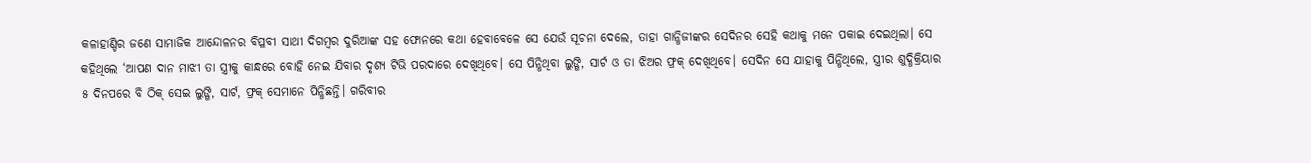କଳାହାଣ୍ଡିର ଜଣେ ସାମାଜିକ ଆନ୍ଦୋଳନର ବିପ୍ଳବୀ ସାଥୀ ଦିଗମ୍ୱର ଦୁରିଆଙ୍କ ସହ ଫୋନରେ କଥା ହେବାବେଳେ ସେ ଯେଉଁ ସୂଚନା ଦେଲେ, ତାହା ଗାନ୍ଧିଜୀଙ୍କର ସେଦିନର ସେହି କଥାକୁ ମନେ ପକାଇ ଦେଇଥିଲା। ସେ କହିଥିଲେ ‘ଆପଣ ଦାନ ମାଝୀ ତା ସ୍ତ୍ରୀକୁ କାନ୍ଧରେ ବୋହି ନେଇ ଯିବାର ଦୃଶ୍ୟ ଟିଭି ପରଦାରେ ଦେଖିଥିବେ। ସେ ପିନ୍ଧିଥିବା ଲୁଙ୍ଗି, ସାର୍ଟ ଓ ତା ଝିଅର ଫ୍ରକ‌୍‍ ଦେଖିଥିବେ। ସେଦିନ ସେ ଯାହାକୁ ପିନ୍ଧିଥିଲେ, ସ୍ତ୍ରୀର ଶୁଦ୍ଧିକ୍ରିୟାର ୫ ଦିନପରେ ବି ଠିକ‌୍‍ ସେଇ ଲୁଙ୍ଗି, ସାର୍ଟ, ଫ୍ରକ‌୍‍ ସେମାନେ ପିନ୍ଧିଛନ୍ତି। ଗରିବୀର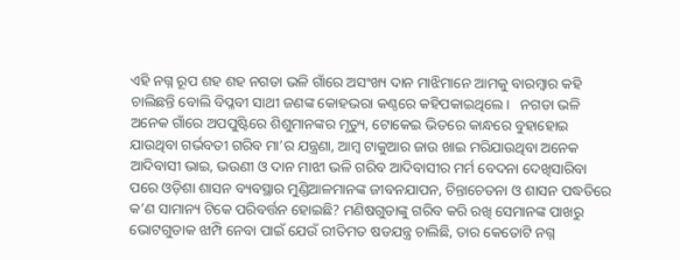ଏହି ନଗ୍ନ ରୂପ ଶହ ଶହ ନଗଡା ଭଳି ଗାଁରେ ଅସଂଖ୍ୟ ଦାନ ମାଝିମାନେ ଆମକୁ ବାରମ୍ୱାର କହି ଚାଲିଛନ୍ତି ବୋଲି ବିପ୍ଳବୀ ସାଥୀ ଜଣଙ୍କ କୋହଭରା କଣ୍ଠରେ କହିପକାଇଥିଲେ।   ନଗଡା ଭଳି ଅନେକ ଗାଁରେ ଅପପୁଷ୍ଟିରେ ଶିଶୁମାନଙ୍କର ମୃତ୍ୟୁ, ଟୋକେଇ ଭିତରେ କାନ୍ଧରେ ବୁହାହୋଇ ଯାଉଥିବା ଗର୍ଭବତୀ ଗରିବ ମା’ର ଯନ୍ତ୍ରଣା, ଆମ୍ୱ ଟାକୁଆର ଜାଉ ଖାଇ ମରିଯାଉଥିବା ଅନେକ ଆଦିବାସୀ ଭାଇ, ଭଉଣୀ ଓ ଦାନ ମାଝୀ ଭଳି ଗରିବ ଆଦିବାସୀର ମର୍ମ ବେଦନା ଦେଖିସାରିବା ପରେ ଓଡ଼ିଶା ଶାସନ ବ୍ୟବସ୍ଥାର ମୁଣ୍ଡିଆଳମାନଙ୍କ ଜୀବନଯାପନ, ଚିନ୍ତାଚେତନା ଓ ଶାସନ ପଦ୍ଧତିରେ କ’ଣ ସାମାନ୍ୟ ଟିକେ ପରିବର୍ତ୍ତନ ହୋଇଛି? ମଣିଷଗୁଡାଙ୍କୁ ଗରିବ କରି ରଖି ସେମାନଙ୍କ ପାଖରୁ ଭୋଟଗୁଡାକ ଝାମ୍ପି ନେବା ପାଇଁ ଯେଉଁ ରୀତିମତ ଷଡଯନ୍ତ୍ର ଚାଲିଛି, ତାର କେତୋଟି ନଗ୍ନ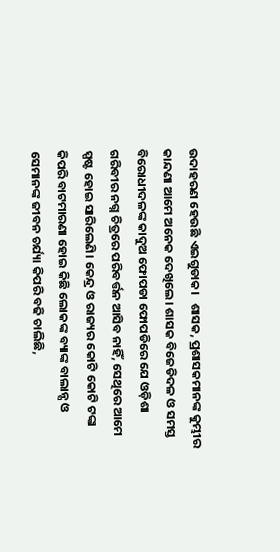ଉଦାହରଣ ହେଉଛି ଏଇଗୁଡାକ।   ଶାସକ, ପ୍ରଶାସକମାନଙ୍କ କୁମ୍ଭୀର କାନ୍ଦଣା ଆମେ ଅନେକ ଦେଖିଲେ। ଶାସକ ବିଜେଡିଦଳ ଓ ସମସ୍ତ ବିରୋଧୀଦଳଙ୍କ କାଦୁଅ ଫୋପଡା ଫୋପଡିରେ ଯେ ଓଡ଼ିଶା ଗରିବୀର ନଗ୍ନ ଚିତ୍ରରେ ପରିବର୍ତ୍ତନ ଆସିବ ନାହିଁ, ସେଥିରେ ଆମେ ସ୍ପଷ୍ଟ ହୋଇ ସାରିଲେଣି। କେନ୍ଦ୍ର ଓ ରାଜ୍ୟର କୋଟି କୋଟି ଟଙ୍କା କିପରି ବାଟମାରଣା ହୋଇ କିଛି ଲୋକଙ୍କ ବ୍ୟାଙ୍କ ବାଲାନ୍ସ ଓ ସେମାନଙ୍କ ଜୀବନ ଚର୍ଯ୍ୟା କିପରି ବଢି ଚାଲିଛି,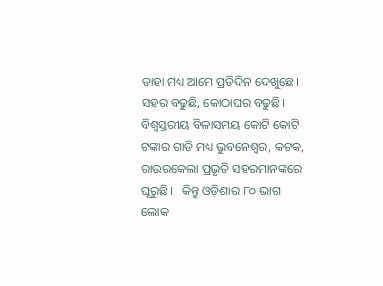ତାହା ମଧ୍ୟ ଆମେ ପ୍ରତିଦିନ ଦେଖୁଛେ। ସହର ବଢୁଛି, କୋଠାଘର ବଢୁଛି। ବିଶ୍ୱସ୍ତରୀୟ ବିଳାସମୟ କୋଟି କୋଟି ଟଙ୍କାର ଗାଡି ମଧ୍ୟ ଭୁବନେଶ୍ୱର, କଟକ, ରାଉରକେଲା ପ୍ରଭୃତି ସହରମାନଙ୍କରେ ଘୂରୁଛି।   କିନ୍ତୁ ଓଡ଼ିଶାର ୮୦ ଭାଗ ଲୋକ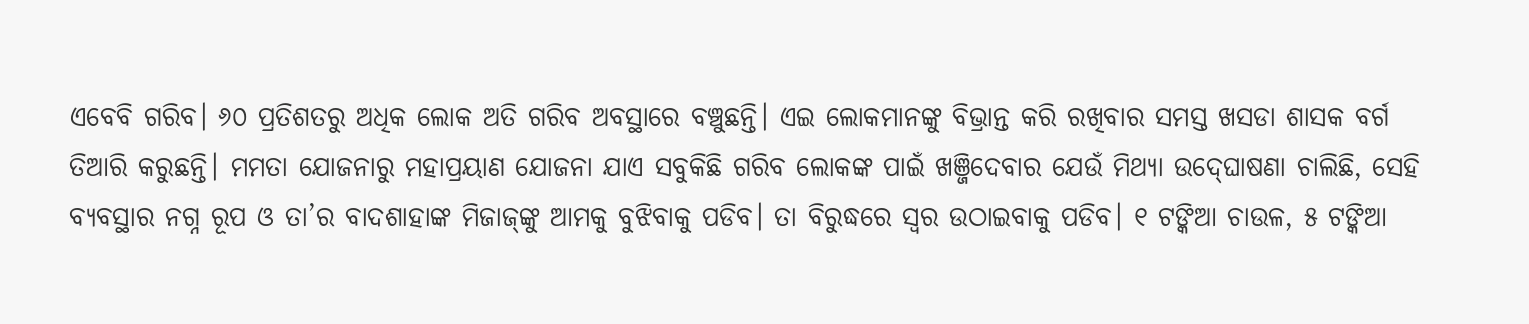ଏବେବି ଗରିବ। ୬୦ ପ୍ରତିଶତରୁ ଅଧିକ ଲୋକ ଅତି ଗରିବ ଅବସ୍ଥାରେ ବଞ୍ଚୁଛନ୍ତି। ଏଇ ଲୋକମାନଙ୍କୁ ବିଭ୍ରାନ୍ତ କରି ରଖିବାର ସମସ୍ତ ଖସଡା ଶାସକ ବର୍ଗ ତିଆରି କରୁଛନ୍ତି। ମମତା ଯୋଜନାରୁ ମହାପ୍ରୟାଣ ଯୋଜନା ଯାଏ ସବୁକିଛି ଗରିବ ଲୋକଙ୍କ ପାଇଁ ଖଞ୍ଜିଦେବାର ଯେଉଁ ମିଥ୍ୟା ଉଦ‌୍‍ଘୋଷଣା ଚାଲିଛି, ସେହି ବ୍ୟବସ୍ଥାର ନଗ୍ନ ରୂପ ଓ ତା’ର ବାଦଶାହାଙ୍କ ମିଜାଜ‌୍‍ଙ୍କୁ ଆମକୁ ବୁଝିବାକୁ ପଡିବ। ତା ବିରୁଦ୍ଧରେ ସ୍ୱର ଉଠାଇବାକୁ ପଡିବ। ୧ ଟଙ୍କିଆ ଚାଉଳ, ୫ ଟଙ୍କିଆ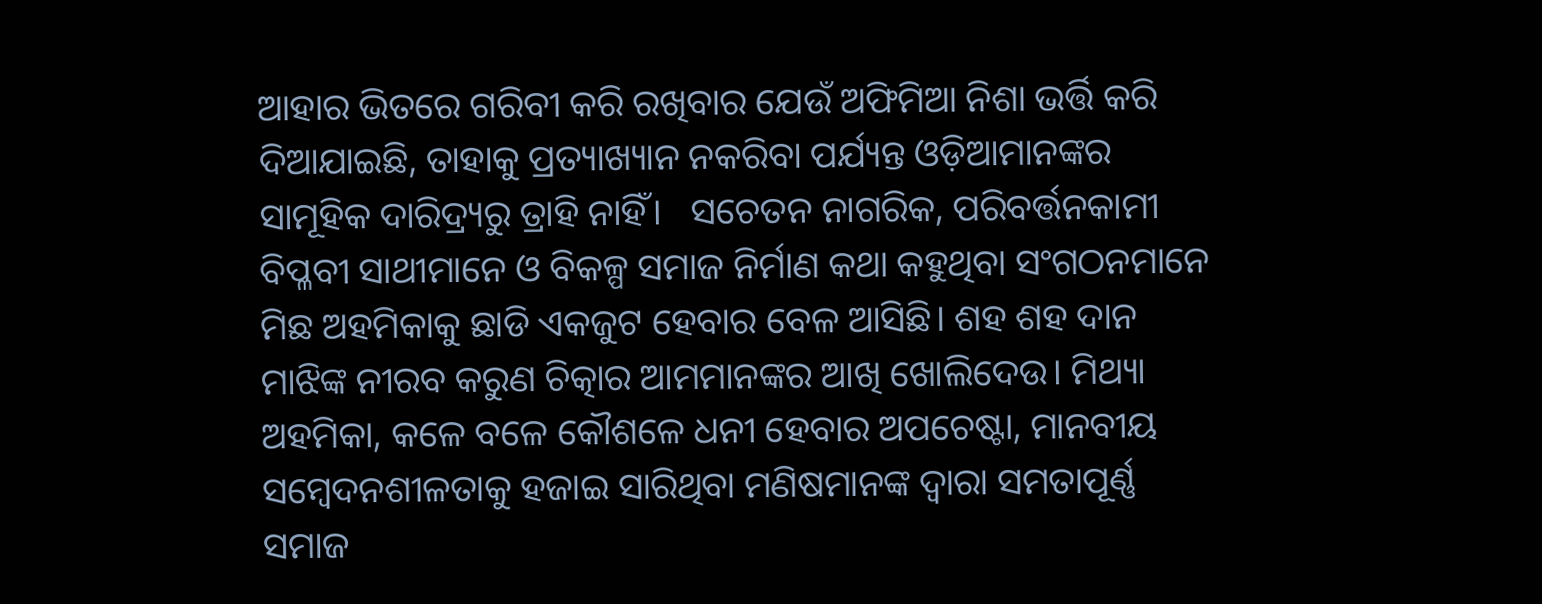ଆହାର ଭିତରେ ଗରିବୀ କରି ରଖିବାର ଯେଉଁ ଅଫିମିଆ ନିଶା ଭର୍ତ୍ତି କରି ଦିଆଯାଇଛି, ତାହାକୁ ପ୍ରତ୍ୟାଖ୍ୟାନ ନକରିବା ପର୍ଯ୍ୟନ୍ତ ଓଡ଼ିଆମାନଙ୍କର ସାମୂହିକ ଦାରିଦ୍ର୍ୟରୁ ତ୍ରାହି ନାହିଁ।   ସଚେତନ ନାଗରିକ, ପରିବର୍ତ୍ତନକାମୀ ବିପ୍ଳବୀ ସାଥୀମାନେ ଓ ବିକଳ୍ପ ସମାଜ ନିର୍ମାଣ କଥା କହୁଥିବା ସଂଗଠନମାନେ ମିଛ ଅହମିକାକୁ ଛାଡି ଏକଜୁଟ ହେବାର ବେଳ ଆସିଛି। ଶହ ଶହ ଦାନ ମାଝିଙ୍କ ନୀରବ କରୁଣ ଚିତ୍କାର ଆମମାନଙ୍କର ଆଖି ଖୋଲିଦେଉ। ମିଥ୍ୟା ଅହମିକା, କଳେ ବଳେ କୌଶଳେ ଧନୀ ହେବାର ଅପଚେଷ୍ଟା, ମାନବୀୟ ସମ୍ୱେଦନଶୀଳତାକୁ ହଜାଇ ସାରିଥିବା ମଣିଷମାନଙ୍କ ଦ୍ୱାରା ସମତାପୂର୍ଣ୍ଣ ସମାଜ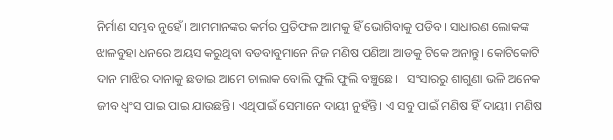ନିର୍ମାଣ ସମ୍ଭବ ନୁହେଁ। ଆମମାନଙ୍କର କର୍ମର ପ୍ରତିଫଳ ଆମକୁ ହିଁ ଭୋଗିବାକୁ ପଡିବ। ସାଧାରଣ ଲୋକଙ୍କ ଝାଳବୁହା ଧନରେ ଅୟସ କରୁଥିବା ବଡବାବୁମାନେ ନିଜ ମଣିଷ ପଣିଆ ଆଡକୁ ଟିକେ ଅନାନ୍ତୁ। କୋଟିକୋଟି ଦାନ ମାଝିର ଦାନାକୁ ଛଡାଇ ଆମେ ଚାଲାକ ବୋଲି ଫୁଲି ଫୁଲି ବଞ୍ଚୁଛେ।   ସଂସାରରୁ ଶାଗୁଣା ଭଳି ଅନେକ ଜୀବ ଧ୍ୱଂସ ପାଇ ପାଇ ଯାଉଛନ୍ତି। ଏଥିପାଇଁ ସେମାନେ ଦାୟୀ ନୁହଁନ୍ତି। ଏ ସବୁ ପାଇଁ ମଣିଷ ହିଁ ଦାୟୀ। ମଣିଷ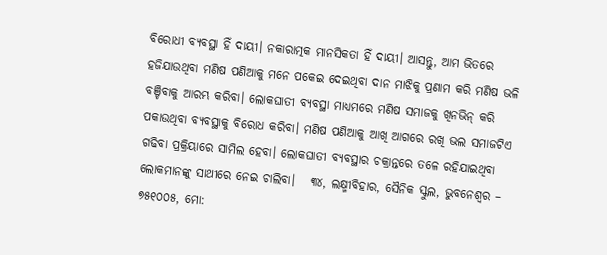ବିରୋଧୀ ବ୍ୟବସ୍ଥା ହିଁ ଦାୟୀ। ନକାରାତ୍ମକ ମାନସିକତା ହିଁ ଦାୟୀ। ଆସନ୍ତୁ, ଆମ ଭିତରେ ହଜିଯାଉଥିବା ମଣିଷ ପଣିଆକୁ ମନେ ପକେଇ ଦେଇଥିବା ଦାନ ମାଝିକୁ ପ୍ରଣାମ କରି ମଣିଷ ଭଳି ବଞ୍ଚିବାକୁ ଆରମ୍ଭ କରିବା। ଲୋକଘାତୀ ବ୍ୟବସ୍ଥା ମାଧ୍ୟମରେ ମଣିଷ ସମାଜକୁ ଖିନଭିନ‌୍‍ କରି ପକାଉଥିବା ବ୍ୟବସ୍ଥାକୁ ବିରୋଧ କରିବା। ମଣିଷ ପଣିଆକୁ ଆଖି ଆଗରେ ରଖି ଭଲ ସମାଜଟିଏ ଗଢିବା ପ୍ରକ୍ରିୟାରେ ସାମିଲ ହେବା। ଲୋକଘାତୀ ବ୍ୟବସ୍ଥାର ଚକ୍ରାନ୍ତରେ ତଳେ ରହିଯାଇଥିବା ଲୋକମାନଙ୍କୁ ସାଥୀରେ ନେଇ ଚାଲିବା।   ୩୪, ଲକ୍ଷ୍ମୀବିହାର, ସୈନିକ ସ୍କୁଲ, ଭୁବନେଶ୍ୱର – ୭୫୧୦୦୫, ମୋ: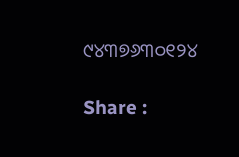୯୪୩୭୬୩୦୧୨୪

Share :